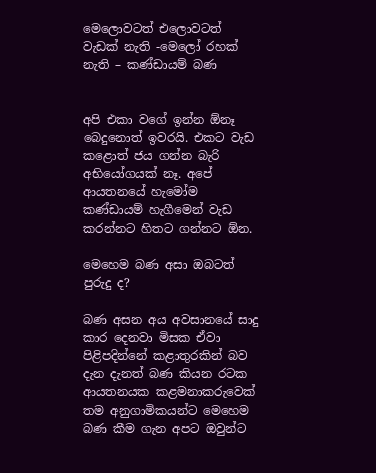මෙලොවටත් එලොවටත් වැඩක් නැති -මෙලෝ රහක් නැති – කණ්ඩායම් බණ


අපි එකා වගේ ඉන්න ඕනෑ බෙදුනොත් ඉවරයි. එකට වැඩ කළොත් ජය ගන්න බැරි අභියෝගයක් නෑ. අපේ ආයතනයේ හැමෝම කණ්ඩායම් හැගීමෙන් වැඩ කරන්නට හිතට ගන්නට ඕන.

මෙහෙම බණ අසා ඔබටත් පුරුදු ද?

බණ අසන අය අවසානයේ සාදු කාර දෙනවා මිසක ඒවා පිළිපදින්නේ කළාතුරකින් බව දැන දැනත් බණ කියන රටක ආයතනයක කළමනාකරුවෙක් තම අනුගාමිකයන්ට මෙහෙම බණ කීම ගැන අපට ඔවුන්ට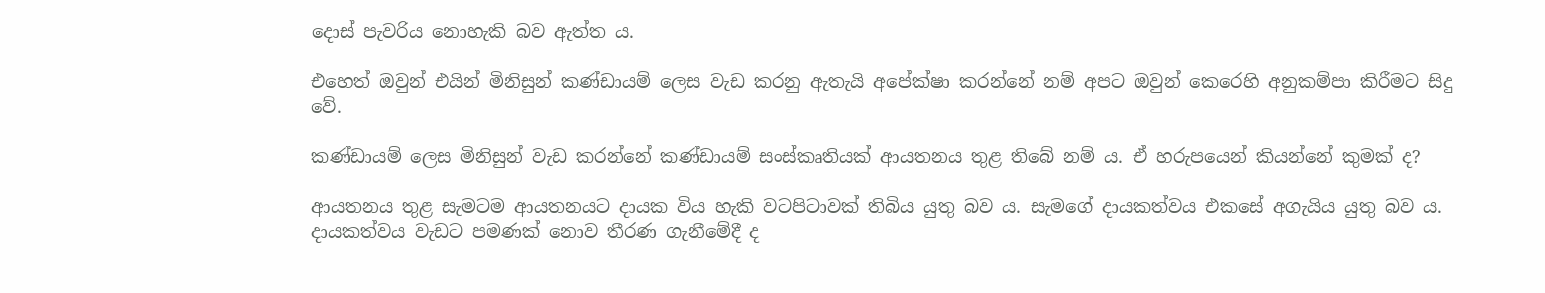දොස් පැවරිය නොහැකි බව ඇත්ත ය.

එහෙත් ඔවුන් එයින් මිනිසුන් කණ්ඩායම් ලෙස වැඩ කරනු ඇතැයි අපේක්ෂා කරන්නේ නම් අපට ඔවුන් කෙරෙහි අනුකම්පා කිරීමට සිදු වේ.

කණ්ඩායම් ලෙස මිනිසුන් වැඩ කරන්නේ කණ්ඩායම් සංස්කෘතියක් ආයතනය තුළ තිබේ නම් ය. ඒ හරුපයෙන් කියන්නේ කුමක් ද?

ආයතනය තුළ සැමටම ආයතනයට දායක විය හැකි වටපිටාවක් තිබිය යුතු බව ය. සැමගේ දායකත්වය එකසේ අගැයිය යුතු බව ය. දායකත්වය වැඩට පමණක් නොව තීරණ ගැනීමේදී ද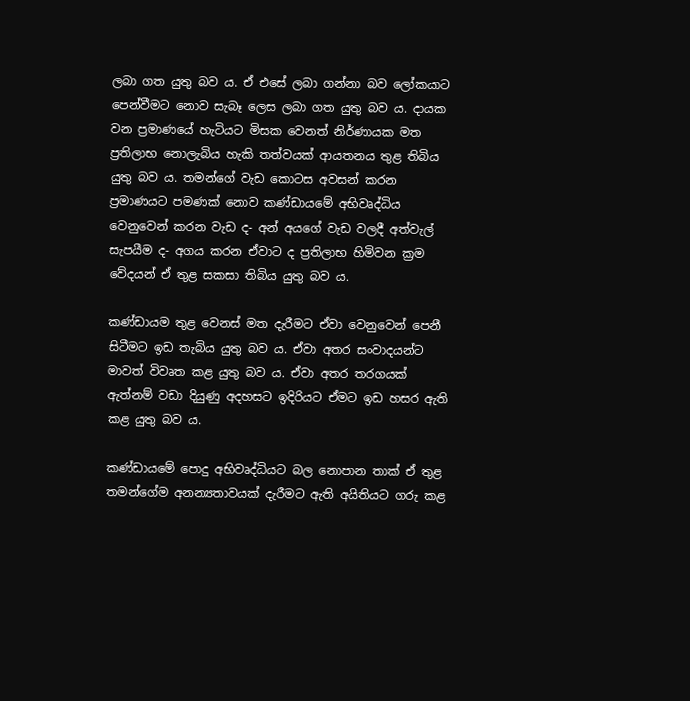ලබා ගත යුතු බව ය. ඒ එසේ ලබා ගන්නා බව ලෝකයාට පෙන්වීමට නොව සැබෑ ලෙස ලබා ගත යුතු බව ය. දායක වන ප්‍රමාණයේ හැටියට මිසක වෙනත් නිර්ණායක මත ප්‍රතිලාභ නොලැබිය හැකි තත්වයක් ආයතනය තුළ තිබිය යුතු බව ය. තමන්ගේ වැඩ කොටස අවසන් කරන ප්‍රමාණයට පමණක් නොව කණ්ඩායමේ අභිවෘද්ධිය වෙනුවෙන් කරන වැඩ ද- අන් අයගේ වැඩ වලදී අත්වැල් සැපයීම ද- අගය කරන ඒවාට ද ප්‍රතිලාභ හිමිවන ක්‍රම වේදයන් ඒ තුළ සකසා තිබිය යුතු බව ය.

කණ්ඩායම තුළ වෙනස් මත දැරීමට ඒවා වෙනුවෙන් පෙනී සිටීමට ඉඩ තැබිය යුතු බව ය. ඒවා අතර සංවාදයන්ට මාවත් විවෘත කළ යුතු බව ය. ඒවා අතර තරගයක් ඇත්නම් වඩා දියුණු අදහසට ඉදිරියට ඒමට ඉඩ හසර ඇති කළ යුතු බව ය.

කණ්ඩායමේ පොදු අභිවෘද්ධියට බල නොපාන තාක් ඒ තුළ තමන්ගේම අනන්‍යතාවයක් දැරීමට ඇති අයිතියට ගරු කළ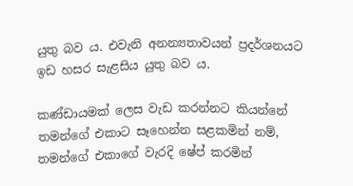යුතු බව ය. එවැනි අනන්‍යතාවයන් ප්‍රදර්ශනයට ඉඩ හසර සැළසිය යුතු බව ය.

කණ්ඩායමක් ලෙස වැඩ කරන්නට කියන්නේ තමන්ගේ එකාට සෑහෙන්න සළකමින් නම්, තමන්ගේ එකාගේ වැරදි ෂේප් කරමින්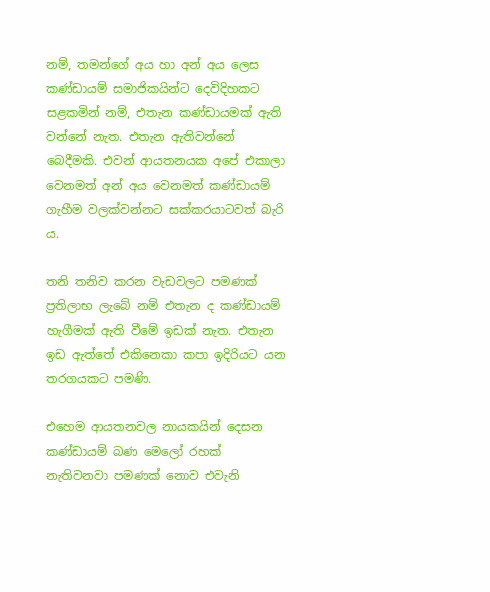නම්, තමන්ගේ අය හා අන් අය ලෙස කණ්ඩායම් සමාජිකයින්ට දෙවිදිහකට සළකමින් නම්, එතැන කණ්ඩායමක් ඇති වන්නේ නැත. එතැන ඇතිවන්නේ බෙදීමකි. එවන් ආයතනයක අපේ එකාලා වෙනමත් අන් අය වෙනමත් කණ්ඩායම් ගැහීම වලක්වන්නට සක්කරයාටවත් බැරි ය.

තනි තනිව කරන වැඩවලට පමණක් ප්‍රතිලාභ ලැබේ නම් එතැන ද කණ්ඩායම් හැගීමක් ඇති වීමේ ඉඩක් නැත. එතැන ඉඩ ඇත්තේ එකිනෙකා කපා ඉදිරියට යන තරගයකට පමණි.

එහෙම ආයතනවල නායකයින් දෙසන කණ්ඩායම් බණ මෙලෝ රහක් නැතිවනවා පමණක් නොව එවැනි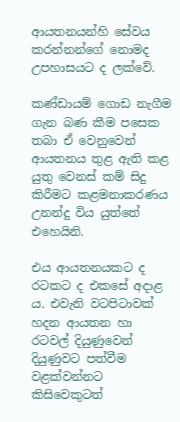ආයතනයන්හි සේවය කරන්නන්ගේ නොමද උපහාසයට ද ලක්වේ.

කණ්ඩායම් ගොඩ නැගීම ගැන බණ කීම පසෙක තබා ඒ වෙනුවෙන් ආයතනය තුළ ඇති කළ යුතු වෙනස් කම් සිදු කිරීමට කළමනාකරණය උනන්දු විය යුත්තේ එහෙයිනි.

එය ආයතනයකට ද රටකට ද එකසේ අදාළ ය. එවැනි වටපිටාවක් හදන ආයතන හා රටවල් දියුණුවෙන් දියුණුවට පත්වීම වළක්වන්නට කිසිවෙකුටත්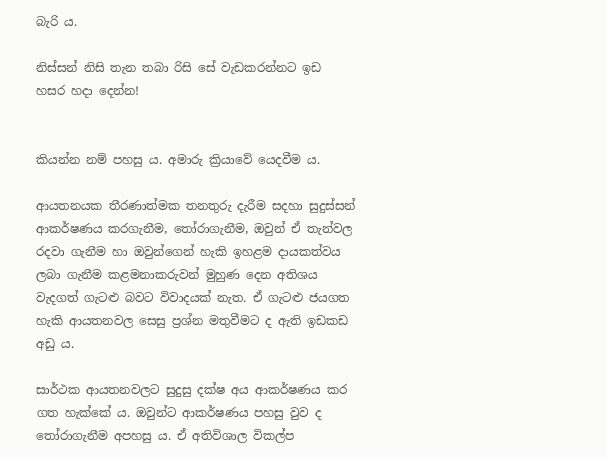බැරි ය.

නිස්සන් නිසි තැන තබා රිසි සේ වැඩකරන්නට ඉඩ හසර හදා දෙන්න!


කියන්න නම් පහසු ය. අමාරු ක්‍රියාවේ යෙදවීම ය.

ආයතනයක තීරණාත්මක තනතුරු දැරීම සදහා සුදුස්සන් ආකර්ෂණය කරගැනීම, තෝරාගැනීම, ඔවුන් ඒ තැන්වල  රදවා ගැනීම හා ඔවුන්ගෙන් හැකි ඉහළම දායකත්වය ලබා ගැනීම කළමනාකරුවන් මුහුණ දෙන අතිශය වැදගත් ගැටළු බවට විවාදයක් නැත. ඒ ගැටළු ජයගත හැකි ආයතනවල සෙසු ප්‍රශ්න මතුවීමට ද ඇති ඉඩකඩ අඩු ය.

සාර්ථක ආයතනවලට සුදුසු දක්ෂ අය ආකර්ෂණය කර ගත හැක්කේ ය. ඔවුන්ට ආකර්ෂණය පහසු වුව ද තෝරාගැනීම අපහසු ය. ඒ අතිවිශාල විකල්ප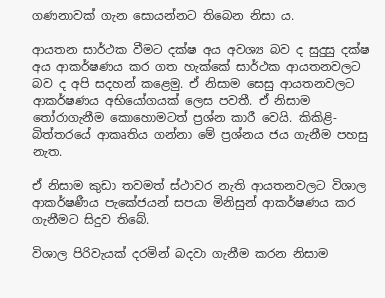ගණනාවක් ගැන සොයන්නට තිබෙන නිසා ය.

ආයතන සාර්ථක වීමට දක්ෂ අය අවශ්‍ය බව ද සුදුසු දක්ෂ අය ආකර්ෂණය කර ගත හැක්කේ සාර්ථක ආයතනවලට බව ද අපි සදහන් කළෙමු. ඒ නිසාම සෙසු ආයතනවලට ආකර්ෂණය අභියෝගයක් ලෙස පවතී. ඒ නිසාම තෝරාගැනීම කොහොමටත් ප්‍රශ්න කාරී වෙයි. කිකිළි-බිත්තරයේ ආකෘතිය ගන්නා මේ ප්‍රශ්නය ජය ගැනීම පහසු නැත.

ඒ නිසාම කුඩා තවමත් ස්ථාවර නැති ආයතනවලට විශාල ආකර්ෂණීය පැකේජයන් සපයා මිනිසුන් ආකර්ෂණය කර ගැනීමට සිදුව තිබේ.

විශාල පිරිවැයක් දරමින් බදවා ගැනීම කරන නිසාම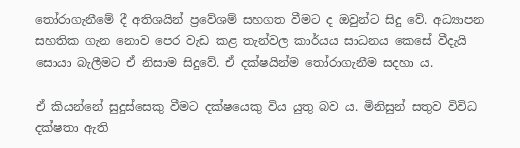තෝරාගැනීමේ දී අතිශයින් ප්‍රවේශම් සහගත වීමට ද ඔවුන්ට සිදු වේ. අධ්‍යාපන සහතික ගැන නොව පෙර වැඩ කළ තැන්වල කාර්යය සාධනය කෙසේ වීදැයි සොයා බැලීමට ඒ නිසාම සිදුවේ. ඒ දක්ෂයින්ම තෝරාගැනීම සදහා ය.

ඒ කියන්නේ සුදුස්සෙකු වීමට දක්ෂයෙකු විය යුතු බව ය. මිනිසුන් සතුව විවිධ දක්ෂතා ඇති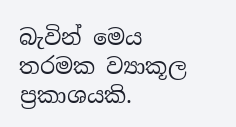බැවින් මෙය තරමක ව්‍යාකූල ප්‍රකාශයකි.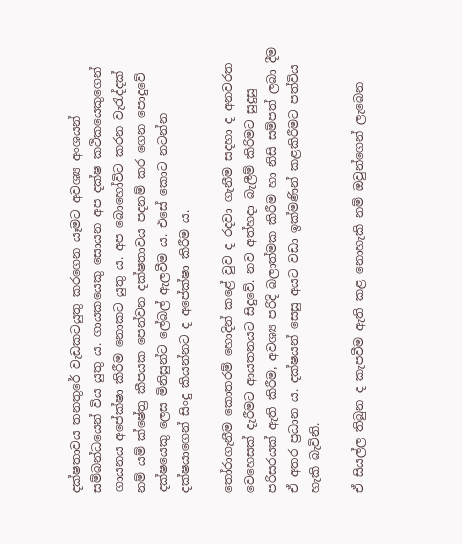දක්ෂතාවය තනතුරේ වැඩකටයුතු කරගෙන යෑමට අවශ්‍ය අංශයන් සම්බන්ධයෙන් විය යුතු ය. ගායකයෙකු සොයන අප දක්ෂ කථිකයෙකුගෙන් ගායනය අපේක්ෂා කිරීම නොකට යුතු ය. අප බොහෝවිට කරන වැරැද්දක් නම් යම් ක්ෂේත්‍ර කීපයක පෙන්වන දක්ෂතාවය පදනම් කර ගෙන පොදුවේ දක්ෂයෙකු ලෙස මිනිසුන්ට ලේබල් ඇලවීම ය. එසේ කොට නටන්න දක්ෂයාගෙන් සිංදු කියන්නට ද අපේක්ෂා කිරීම ය.

තෝරාගැනීම කොතරම් හොදින් කළේ වුව ද රදවා ගැනීම සදහා ද අනවරත වෙහෙසක් දැරීමට ආයතනයට සිදුවේ. නව අත්හදා බැලීම් කිරිමට සුදුසු පරිසරයක් ඇති කිරීම, අවශ්‍ය පරිදි බලාත්මක කිරීම හා නිසි සම්පත් ලබා දීම ඒ අතර ප්‍රධාන ය. දක්ෂයන් සෙසු අයට වඩා ඉක්මණින් කළකිරීමට පත්විය හැකි බැවිනි.

ඒ සියල්ල තිබුන ද කැපවීම ඇති කළ නොහැකි නම් ඔවුන්ගෙන් ලැබෙන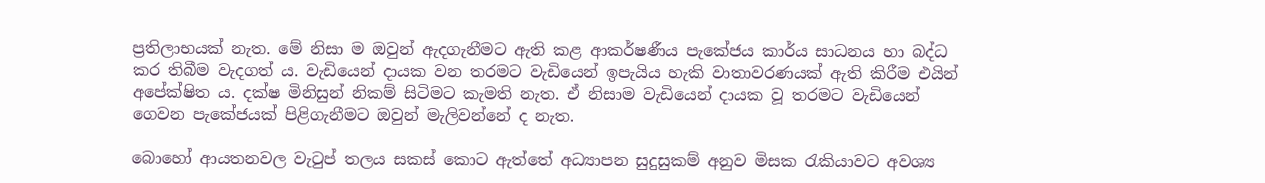ප්‍රතිලාභයක් නැත. මේ නිසා ම ඔවුන් ඇදගැනීමට ඇති කළ ආකර්ෂණීය පැකේජය කාර්ය සාධනය හා බද්ධ කර තිබීම වැදගත් ය. වැඩියෙන් දායක වන තරමට වැඩියෙන් ඉපැයිය හැකි වාතාවරණයක් ඇති කිරීම එයින් අපේක්ෂිත ය. දක්ෂ මිනිසුන් නිකම් සිටිමට කැමති නැත. ඒ නිසාම වැඩියෙන් දායක වූ තරමට වැඩියෙන් ගෙවන පැකේජයක් පිළිගැනීමට ඔවුන් මැලිවන්නේ ද නැත.

බොහෝ ආයතනවල වැටුප් තලය සකස් කොට ඇත්තේ අධ්‍යාපන සුදුසුකම් අනුව මිසක රැකියාවට අවශ්‍ය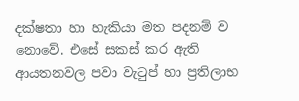දක්ෂතා හා හැකියා මත පදනම් ව නොවේ. එසේ සකස් කර ඇති ආයතනවල පවා වැටුප් හා ප්‍රතිලාභ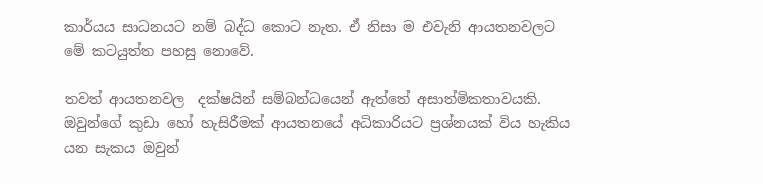කාර්යය සාධනයට නම් බද්ධ කොට නැත. ඒ නිසා ම එවැනි ආයතනවලට මේ කටයුත්ත පහසු නොවේ.

තවත් ආයතනවල  දක්ෂයින් සම්බන්ධයෙන් ඇත්තේ අසාත්මිකතාවයකි. ඔවුන්ගේ කුඩා හෝ හැසිරීමක් ආයතනයේ අධිකාරියට ප්‍රශ්නයක් විය හැකිය යන සැකය ඔවුන්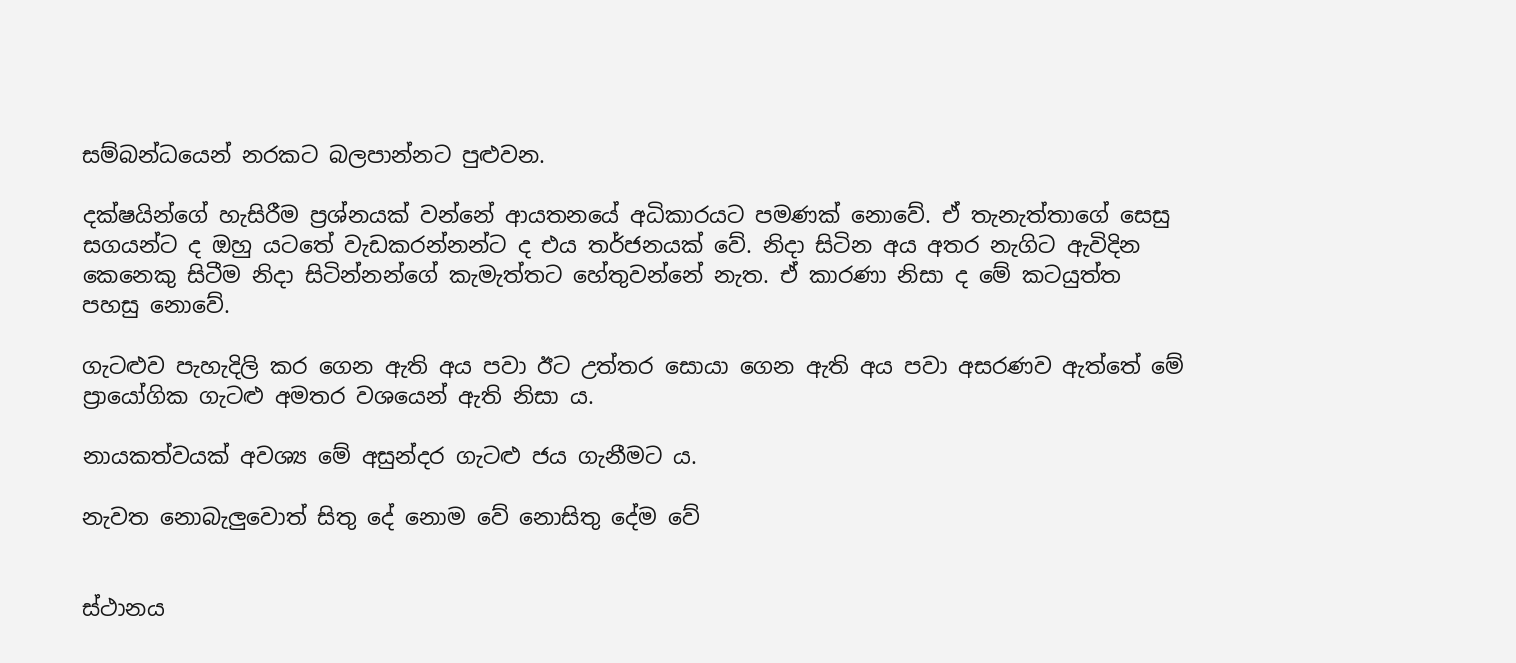සම්බන්ධයෙන් නරකට බලපාන්නට පුළුවන.

දක්ෂයින්ගේ හැසිරීම ප්‍රශ්නයක් වන්නේ ආයතනයේ අධිකාරයට පමණක් නොවේ. ඒ තැනැත්තාගේ සෙසු සගයන්ට ද ඔහු යටතේ වැඩකරන්නන්ට ද එය තර්ජනයක් වේ. නිදා සිටින අය අතර නැගිට ඇවිදින කෙනෙකු සිටීම නිදා සිටින්නන්ගේ කැමැත්තට හේතුවන්නේ නැත. ඒ කාරණා නිසා ද මේ කටයුත්ත පහසු නොවේ.

ගැටළුව පැහැදිලි කර ගෙන ඇති අය පවා ඊට උත්තර සොයා ගෙන ඇති අය පවා අසරණව ඇත්තේ මේ ප්‍රායෝගික ගැටළු අමතර වශයෙන් ඇති නිසා ය.

නායකත්වයක් අවශ්‍ය මේ අසුන්දර ගැටළු ජය ගැනීමට ය.

නැවත නොබැලුවොත් සිතු දේ නොම වේ නොසිතු දේම වේ


ස්ථානය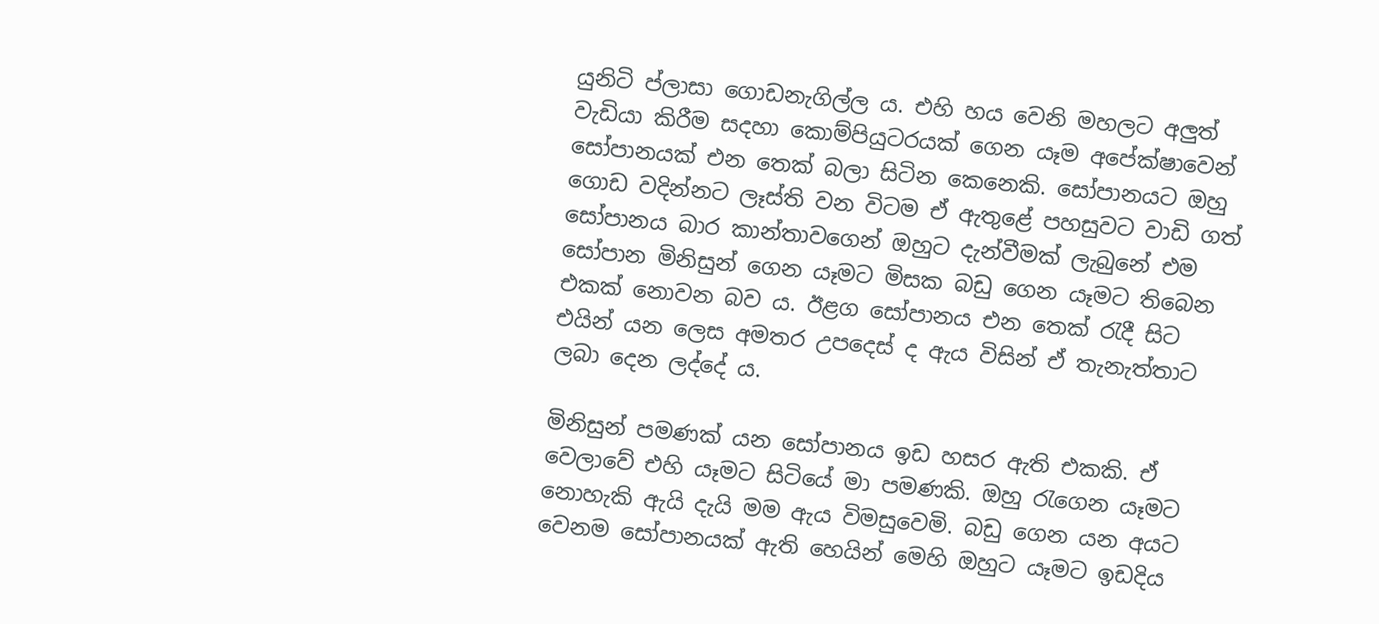යුනිටි ප්ලාසා ගොඩනැගිල්ල ය. එහි හය වෙනි මහලට අලුත් වැඩියා කිරීම සදහා කොම්පියුටරයක් ගෙන යෑම අපේක්ෂාවෙන් සෝපානයක් එන තෙක් බලා සිටින කෙනෙකි. සෝපානයට ඔහු ගොඩ වදින්නට ලෑස්ති වන විටම ඒ ඇතුළේ පහසුවට වාඩි ගත් සෝපානය බාර කාන්තාවගෙන් ඔහුට දැන්වීමක් ලැබුනේ එම සෝපාන මිනිසුන් ගෙන යෑමට මිසක බඩු ගෙන යෑමට තිබෙන එකක් නොවන බව ය. ඊළග සෝපානය එන තෙක් රැදී සිට එයින් යන ලෙස අමතර උපදෙස් ද ඇය විසින් ඒ තැනැත්තාට ලබා දෙන ලද්දේ ය.

මිනිසුන් පමණක් යන සෝපානය ඉඩ හසර ඇති එකකි. ඒ වෙලාවේ එහි යෑමට සිටියේ මා පමණකි. ඔහු රැගෙන යෑමට නොහැකි ඇයි දැයි මම ඇය විමසුවෙමි. බඩු ගෙන යන අයට වෙනම සෝපානයක් ඇති හෙයින් මෙහි ඔහුට යෑමට ඉඩදිය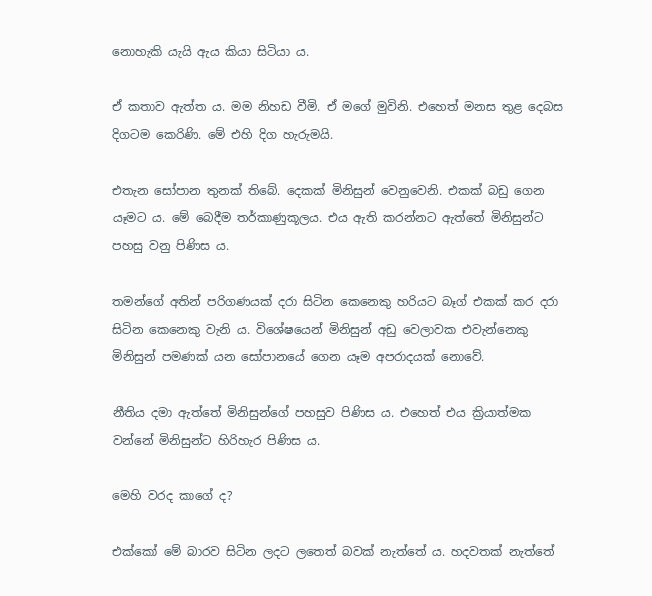නොහැකි යැයි ඇය කියා සිටියා ය.

ඒ කතාව ඇත්ත ය. මම නිහඩ වීමි. ඒ මගේ මුවිනි. එහෙත් මනස තුළ දෙබස දිගටම කෙරිණි. මේ එහි දිග හැරුමයි.

එතැන සෝපාන තුනක් තිබේ. දෙකක් මිනිසුන් වෙනුවෙනි. එකක් බඩු ගෙන යෑමට ය. මේ බෙදීම තර්කාණුකූලය. එය ඇති කරන්නට ඇත්තේ මිනිසුන්ට පහසු වනු පිණිස ය.

තමන්ගේ අතින් පරිගණයක් දරා සිටින කෙනෙකු හරියට බෑග් එකක් කර දරා සිටින කෙනෙකු වැනි ය. විශේෂයෙන් මිනිසුන් අඩු වෙලාවක එවැන්නෙකු මිනිසුන් පමණක් යන සෝපානයේ ගෙන යෑම අපරාදයක් නොවේ.

නීතිය දමා ඇත්තේ මිනිසුන්ගේ පහසුව පිණිස ය. එහෙත් එය ක්‍රියාත්මක වන්නේ මිනිසුන්ට හිරිහැර පිණිස ය.

මෙහි වරද කාගේ ද?

එක්කෝ මේ බාරව සිටින ලදට ලතෙත් බවක් නැත්තේ ය. හදවතක් නැත්තේ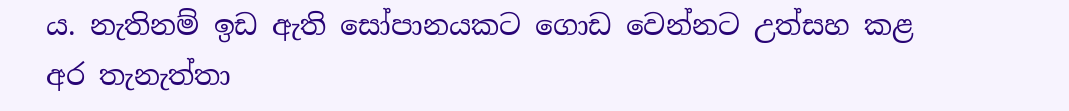ය. නැතිනම් ඉඩ ඇති සෝපානයකට ගොඩ වෙන්නට උත්සහ කළ අර තැනැත්තා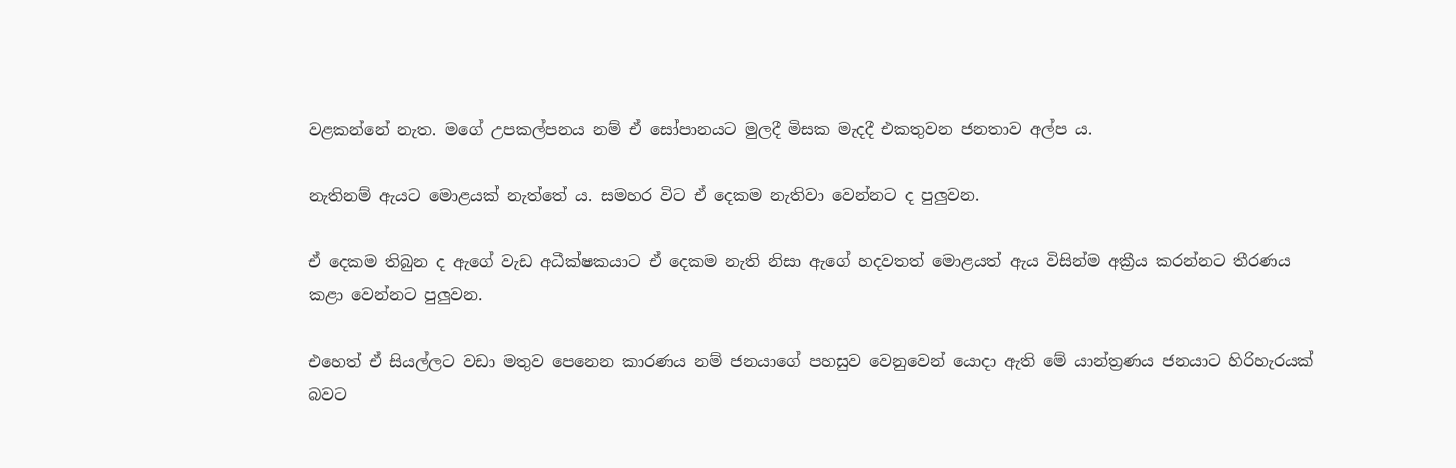වළකන්නේ නැත. මගේ උපකල්පනය නම් ඒ සෝපානයට මුලදී මිසක මැදදී එකතුවන ජනතාව අල්ප ය.

නැතිනම් ඇයට මොළයක් නැත්තේ ය. සමහර විට ඒ දෙකම නැතිවා වෙන්නට ද පුලුවන.

ඒ දෙකම තිබුන ද ඇගේ වැඩ අධීක්ෂකයාට ඒ දෙකම නැති නිසා ඇගේ හදවතත් මොළයත් ඇය විසින්ම අක්‍රීය කරන්නට තීරණය කළා වෙන්නට පුලුවන.

එහෙත් ඒ සියල්ලට වඩා මතුව පෙනෙන කාරණය නම් ජනයාගේ පහසුව වෙනුවෙන් යොදා ඇති මේ යාන්ත්‍රණය ජනයාට හිරිහැරයක් බවට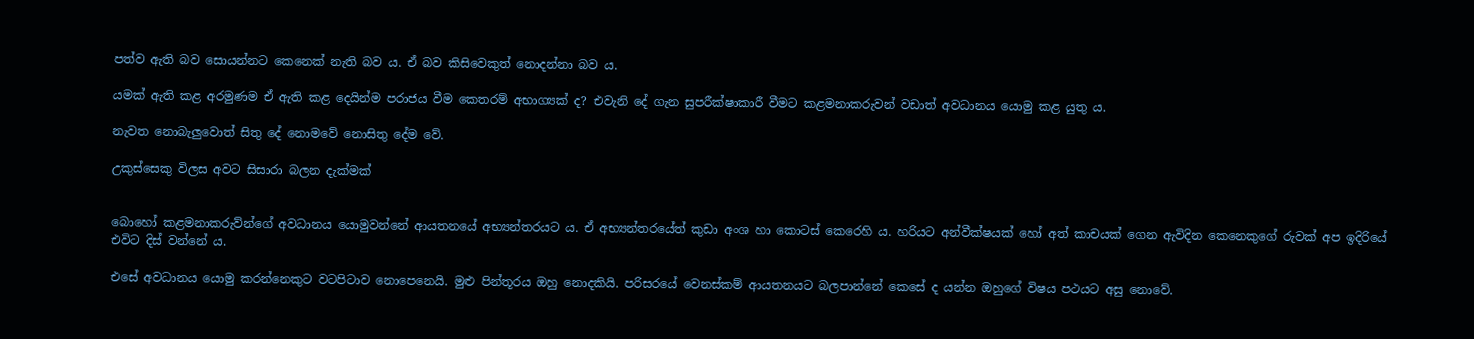පත්ව ඇති බව සොයන්නට කෙනෙක් නැති බව ය. ඒ බව කිසිවෙකුත් නොදන්නා බව ය.

යමක් ඇති කළ අරමුණම ඒ ඇති කළ දෙයින්ම පරාජය වීම කෙතරම් අභාග්‍යක් ද? එවැනි දේ ගැන සුපරීක්ෂාකාරී වීමට කළමනාකරුවන් වඩාත් අවධානය යොමු කළ යුතු ය.

නැවත නොබැලුවොත් සිතු දේ නොමවේ නොසිතු දේම වේ.

උකුස්සෙකු විලස අවට සිසාරා බලන දැක්මක්


බොහෝ කළමනාකරුව්න්ගේ අවධානය යොමුවන්නේ ආයතනයේ අභ්‍යන්තරයට ය. ඒ අභ්‍යන්තරයේත් කුඩා අංශ හා කොටස් කෙරෙහි ය. හරියට අන්වීක්ෂයක් හෝ අත් කාචයක් ගෙන ඇවිදින කෙනෙකුගේ රුවක් අප ඉදිරියේ එවිට දිස් වන්නේ ය.

එසේ අවධානය යොමු කරන්නෙකුට වටපිටාව නොපෙනෙයි. මුළු පින්තූරය ඔහු නොදකියි. පරිසරයේ වෙනස්කම් ආයතනයට බලපාන්නේ කෙසේ ද යන්න ඔහුගේ විෂය පථයට අසු නොවේ.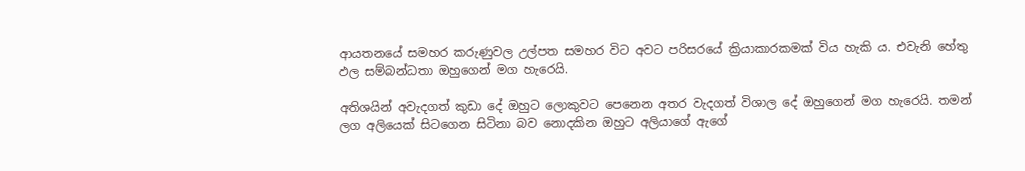ආයතනයේ සමහර කරුණුවල උල්පත සමහර විට අවට පරිසරයේ ක්‍රියාකාරකමක් විය හැකි ය. එවැනි හේතු ඵල සම්බන්ධතා ඔහුගෙන් මග හැරෙයි.

අතිශයින් අවැදගත් කුඩා දේ ඔහුට ලොකුවට පෙනෙන අතර වැදගත් විශාල දේ ඔහුගෙන් මග හැරෙයි. තමන් ලග අලියෙක් සිටගෙන සිටිනා බව නොදකින ඔහුට අලියාගේ ඇගේ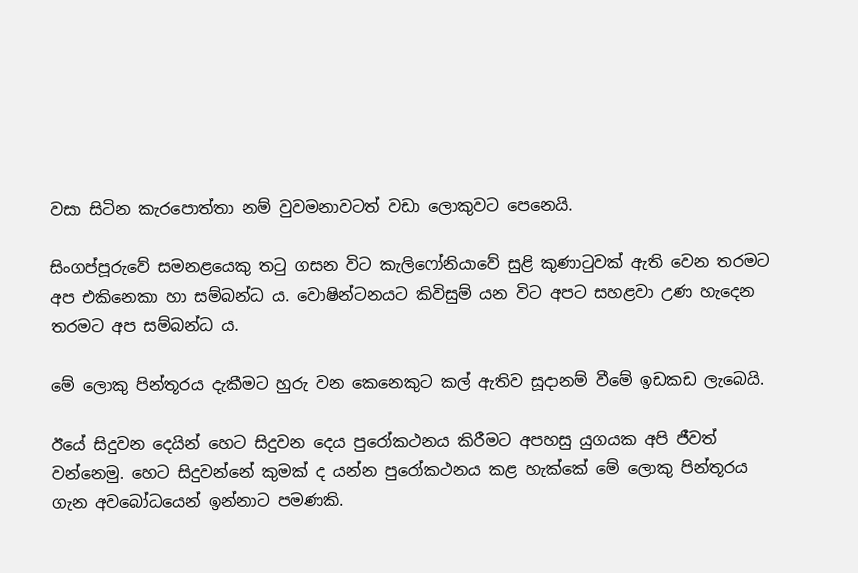වසා සිටින කැරපොත්තා නම් වුවමනාවටත් වඩා ලොකුවට පෙනෙයි.

සිංගප්පූරුවේ සමනළයෙකු තටු ගසන විට කැලි‍ෆෝනියාවේ සුළි කුණාටුවක් ඇති වෙන තරමට අප එකිනෙකා හා සම්බන්ධ ය. වොෂින්ටනයට කිවිසුම් යන විට අපට සහළවා උණ හැදෙන තරමට අප සම්බන්ධ ය.

මේ ලොකු පින්තූරය දැකීමට හුරු වන කෙනෙකුට කල් ඇතිව සූදානම් වීමේ ඉඩකඩ ලැබෙයි.

ඊයේ සිදුවන දෙයින් හෙට සිදුවන දෙය පුරෝකථනය කිරීමට අපහසු යුගයක අපි ජීවත් වන්නෙමු. හෙට සිදුවන්නේ කුමක් ද යන්න පුරෝකථනය කළ හැක්කේ මේ ලොකු පින්තූරය ගැන අවබෝධයෙන් ඉන්නාට පමණකි.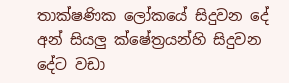තාක්ෂණික ලෝකයේ සිදුවන දේ අන් සියලු ක්ෂේත්‍රයන්හි සිදුවන දේට වඩා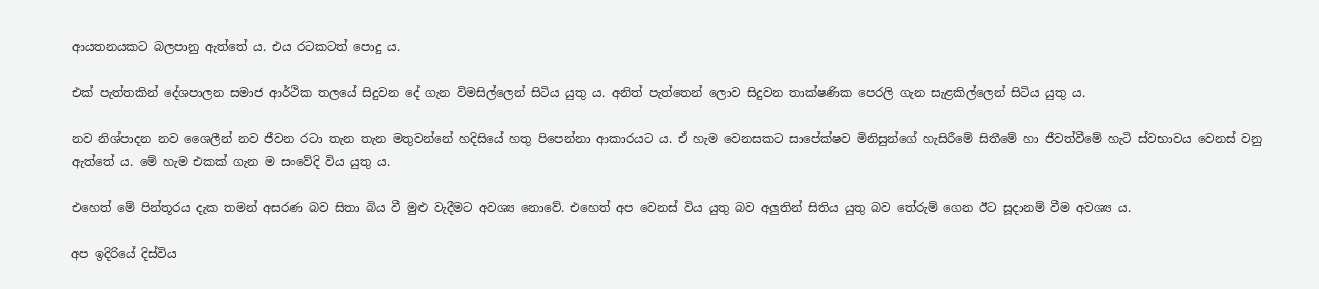ආයතනයකට බලපානු ඇත්තේ ය. එය රටකටත් පොදු ය.

එක් පැත්තකින් දේශපාලන සමාජ ආර්ථික තලයේ සිදුවන දේ ගැන විමසිල්ලෙන් සිටිය යුතු ය. අනිත් පැත්තෙන් ලොව සිදුවන තාක්ෂණික පෙරලි ගැන සැළකිල්ලෙන් සිටිය යුතු ය.

නව නිශ්පාදන නව ශෛලීන් නව ජීවන රටා තැන තැන මතුවන්නේ හදිසියේ හතු පිපෙන්නා ආකාරයට ය. ඒ හැම වෙනසකට සාපේක්ෂව මිනිසුන්ගේ හැසිරීමේ සිතීමේ හා ජීවත්වීමේ හැටි ස්වභාවය වෙනස් වනු ඇත්තේ ය. මේ හැම එකක් ගැන ම සංවේදි විය යුතු ය.

එහෙත් මේ පින්තූරය දැක තමන් අසරණ බව සිතා බිය වී මුළු වැදීමට අවශ්‍ය නොවේ. එහෙත් අප වෙනස් විය යුතු බව අලුතින් සිතිය යුතු බව තේරුම් ගෙන ඊට සූදානම් වීම අවශ්‍ය ය.

අප ඉදිරියේ දිස්විය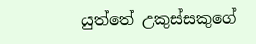යුත්තේ උකුස්සකුගේ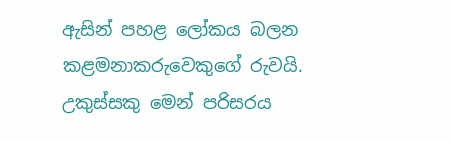ඇසින් පහළ ලෝකය බලන කළමනාකරුවෙකුගේ රුවයි. උකුස්සකු මෙන් පරිසරය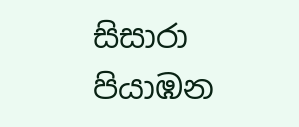සිසාරා පියාඹන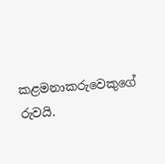කළමනාකරුවෙකුගේ රුවයි.